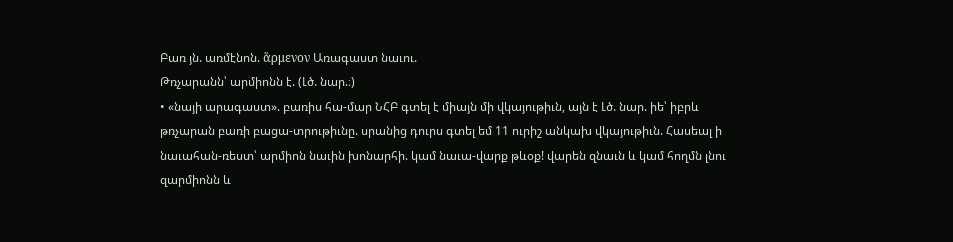Բառ յն. առմէնոն. ἅρμενον Առագաստ նաւու.
Թռչարանն՝ արմիոնն է. (Լծ. նար.։)
• «նայի արագաստ». բառիս հա-մար ՆՀԲ գտել է միայն մի վկայութիւն, այն է Լծ. նար. իե՝ իբրև թռչարան բառի բացա-տրութիւնը. սրանից դուրս գտել եմ 11 ուրիշ անկախ վկայութիւն. Հասեալ ի նաւահան-ռեստ՝ արմիոն նաւին խոնարհի. կամ նաւա-վարք թևօք! վարեն զնաւն և կամ հողմն լնու զարմիոնն և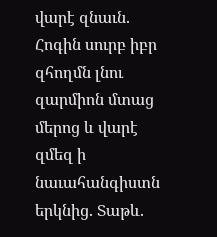վարէ զնաւն. Հոգին սուրբ իբր զհողմն լնու զարմիոն մտաց մերոց և վարէ զմեզ ի նաւահանգիստն երկնից. Տաթև.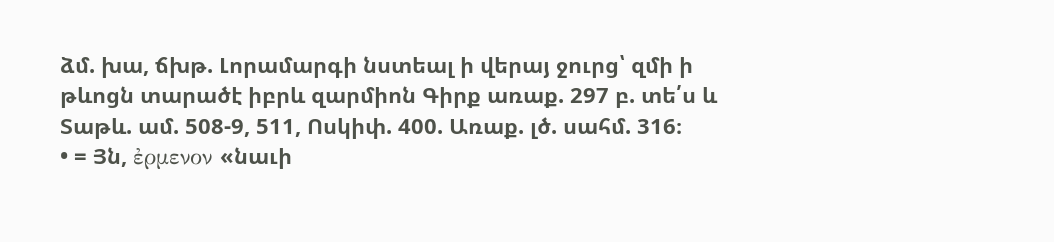ձմ. խա, ճխթ. Լորամարգի նստեալ ի վերայ ջուրց՝ զմի ի թևոցն տարածէ իբրև զարմիոն Գիրք առաք. 297 բ. տե՛ս և Տաթև. ամ. 508-9, 511, Ոսկիփ. 400. Առաք. լծ. սահմ. 316։
• = Յն, ἐρμενον «նաւի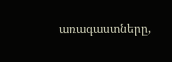առագաստները,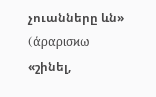չուանները ևն» (άραρισϰω «շինել,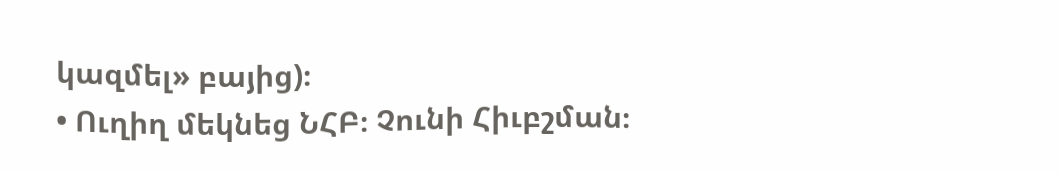կազմել» բայից)։
• Ուղիղ մեկնեց ՆՀԲ։ Չունի Հիւբշման։